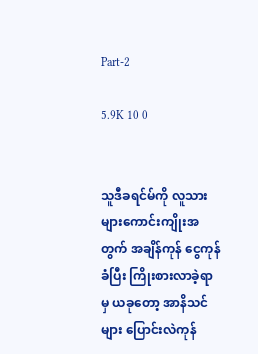Part-2

5.9K 10 0


သူဒီခရင်မ်ကို လူသားများ‌ကောင်းကျိုးအတွက် အချိန်ကုန် ငွေကုန်ခံပြီး ကြိုးစားလာခဲ့ရာမှ ယခုတော့ အာနိသင်များ ပြောင်းလဲကုန်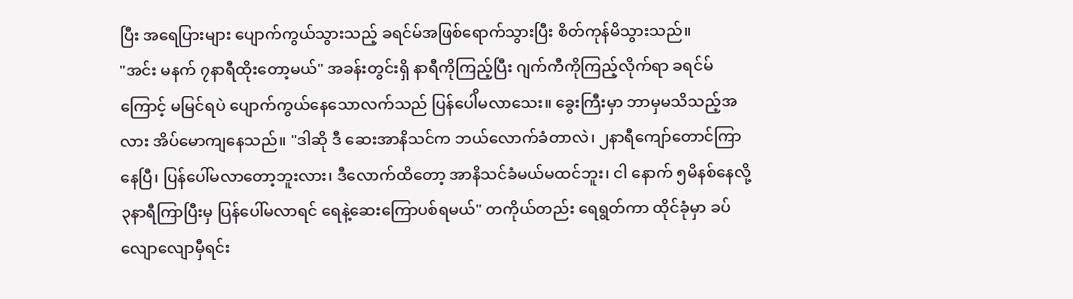ပြီး အရေပြားများ ပျောက်ကွယ်သွားသည့် ခရင်မ်အဖြစ်ရောက်သွားပြီး စိတ်ကုန်မိသွားသည်။
"အင်း မနက် ၇နာရီထိုးတော့မယ်" အခန်းတွင်းရှိ နာရီကိုကြည့်ပြီး ဂျက်ကီကိုကြည့်လိုက်ရာ ခရင်မ်ကြောင့် မမြင်ရပဲ ပျောက်ကွယ်နေသောလက်သည် ပြန်ပေါိမလာသေး။ ‌ခွေးကြီးမှာ ဘာမှမသိသည့်အလား အိပ်မောကျနေသည်။ "ဒါဆို ဒီ‌ ဆေးအာနိသင်က ဘယ်လောက်ခံတာလဲ၊ ၂နာရီကျော်တောင်ကြာနေပြီ၊ ပြန်ပေါ်မလာတော့ဘူးလား၊ ဒီလောက်ထိတော့ အာနိသင်ခံမယ်မထင်ဘူး၊ ငါ နောက် ၅မိနစ်နေလို့ ၃နာရီကြာပြီးမှ ပြန်ပေါ်မလာရင် ရေနဲ့ဆေးကြောပစ်ရမယ်" တကိုယ်တည်း ရေရွတ်ကာ ထိုင်ခုံမှာ ခပ်လျောလျောမှီရင်း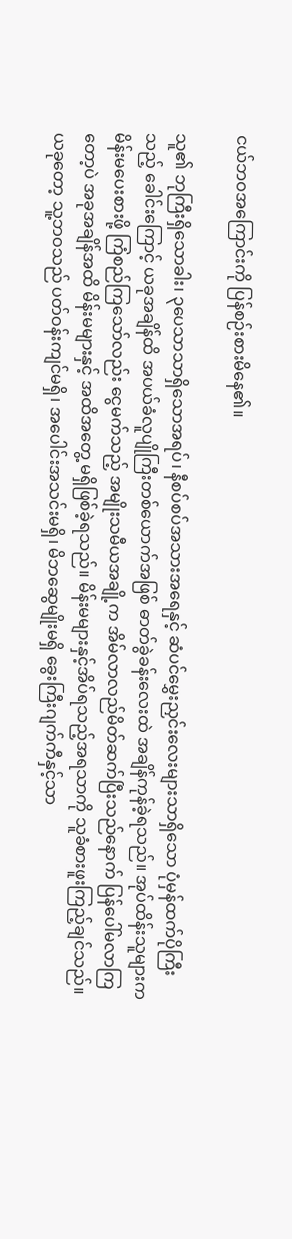ငယ်ဘဝအကြောင်းကို ပြန်စဉ်းစားမိနေ၏။

သူ၏ ဘုကြီးရှိသောခါး၊ ၃ပေသာသာရှိသောအရပ်၊ နီစပ်စပ်အသားအရေနှင့် ဆံပင်မွှေးညှင်းလေးများသာရှိသော ပုံမှန်ထက်ပိုကြီးသည့် ခေါင်းကြောင့် ယခုအချိန်ထိ အပယ်ခံလူပျိုကြီးတစ်ယောက်အဖြစ် ဓာတ်ခွဲခန်းလေးထဲ အချိန်ကုန်ခဲ့ရသည်။ အုပ်ထိန်းသူများက မိန်းမပေးစားဖို့ ကြံစည်ကြသော်လည်း ငွေမက်သည့် အမျိုးသမီယအချို့က အိမ်လာလည်မိတ်ဆက်ပြီးသည်နောက် ပြန်ပေါ်မလာကြတော့ပဲ အခုအချိန်အထိ မိန်းမများနှင့် အထိအတွေ့ မရှိဖြစ်ခဲ့ရသည်။ မိန်းမများနှင့်အိပ်ရသည့်အရသာကို သူခံစားဖူးကြည့်ချင်သည်။ ယခုတော့ သူ့ဘဝသည် ပတ်ဝန်းကျင်မရှိ၊ အပေါင်းအသင်းမရှိ၊ မိဘဆွေမျိုးမရှိ ခွေးကြီးဂျက်ကီနှင့်သာ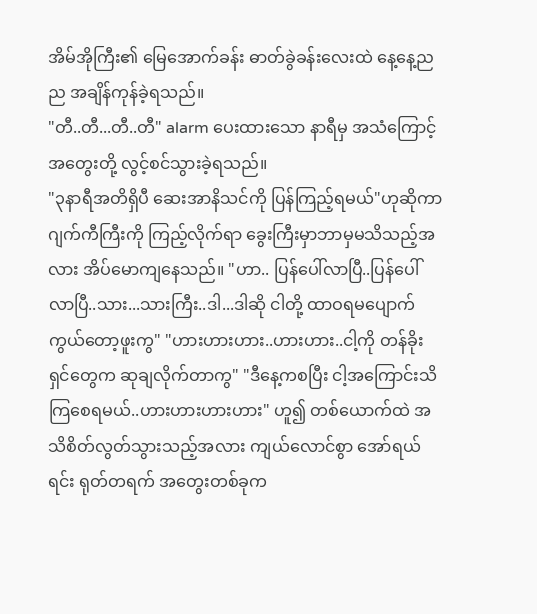အိမ်အိုကြီး၏ မြေအောက်ခန်း ဓာတ်ခွဲခန်းလေးထဲ နေ့နေ့ညည အချိန်ကုန်ခဲ့ရသည်။
"တီ..တီ...တီ..တီ" alarm ပေးထားသော နာရီမှ အသံကြောင့် အတွေးတို့ လွင့်စင်သွားခဲ့ရသည်။
"၃နာရီအတိရှိပီ ဆေးအာနိသင်ကို ပြန်ကြည့်ရမယ်"ဟုဆိုကာ ဂျက်ကီကြီးကို ကြည့်လိုက်ရာ ခွေးကြီးမှာဘာမှမသိသည့်အလား အိပ်မောကျနေသည်။ "ဟာ.. ပြန်ပေါ်လာပြီ..ပြန်ပေါ်လာပြီ..သား...သားကြီး..ဒါ...ဒါဆို ငါတို့ ထာဝရမပျောက်ကွယ်တော့ဖူးကွ" "ဟားဟားဟား..ဟားဟား..ငါ့ကို တန်ခိုးရှင်တွေက ဆုချလိုက်တာကွ" "ဒီနေ့ကစပြီး ငါ့အကြောင်းသိကြစေရမယ်..ဟားဟားဟားဟား" ဟူ၍ တစ်ယောက်ထဲ အသိစိတ်လွတ်သွားသည့်အလား ကျယ်လောင်စွာ အော်ရယ်ရင်း ရုတ်တရက် အတွေးတစ်ခုက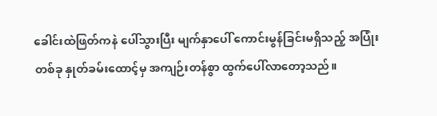ခေါင်းထဲဖြတ်ကနဲ ပေါ်သွားပြီး မျက်နှာပေါ် ကောင်းမွန်ခြင်းမရှိသည့် အပြုံးတစ်ခု နှုတ်ခမ်းထောင့်မှ အကျဉ်းတန်စွာ ထွက်ပေါ်လာတော့သည်။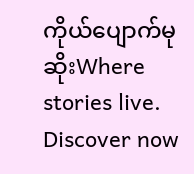ကိုယ်ပျောက်မုဆိုးWhere stories live. Discover now